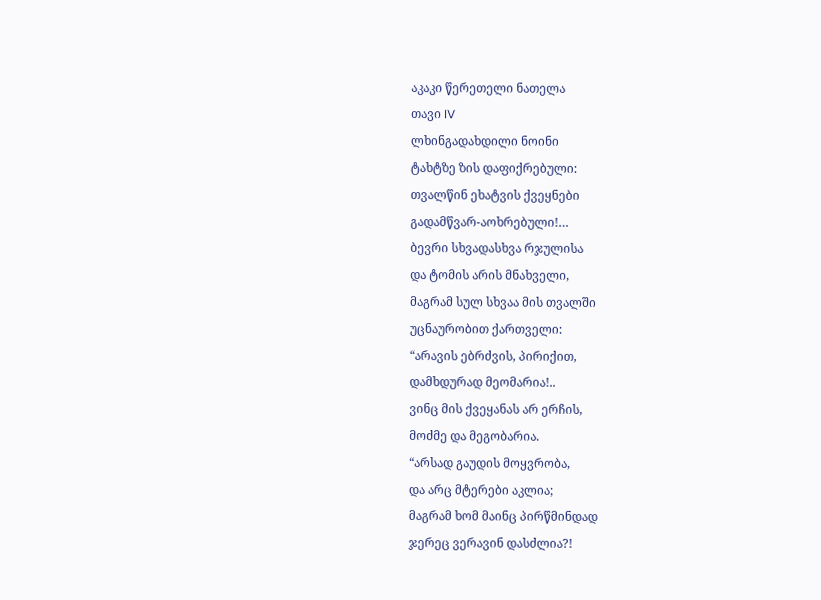აკაკი წერეთელი ნათელა
თავი IV
ლხინგადახდილი ნოინი
ტახტზე ზის დაფიქრებული:
თვალწინ ეხატვის ქვეყნები
გადამწვარ-აოხრებული!…
ბევრი სხვადასხვა რჯულისა
და ტომის არის მნახველი,
მაგრამ სულ სხვაა მის თვალში
უცნაურობით ქართველი:
“არავის ებრძვის, პირიქით,
დამხდურად მეომარია!..
ვინც მის ქვეყანას არ ერჩის,
მოძმე და მეგობარია.
“არსად გაუდის მოყვრობა,
და არც მტერები აკლია;
მაგრამ ხომ მაინც პირწმინდად
ჯერეც ვერავინ დასძლია?!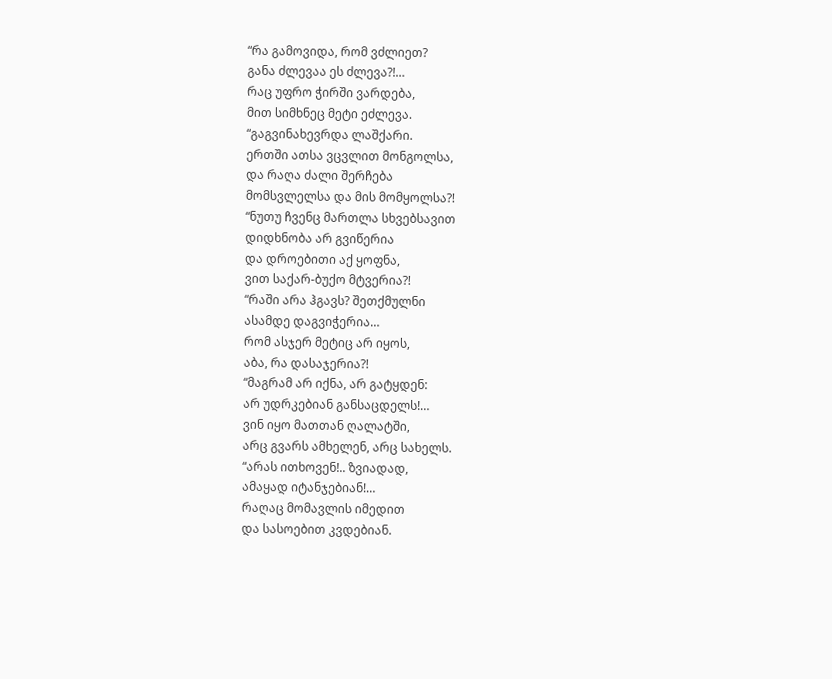“რა გამოვიდა, რომ ვძლიეთ?
განა ძლევაა ეს ძლევა?!…
რაც უფრო ჭირში ვარდება,
მით სიმხნეც მეტი ეძლევა.
“გაგვინახევრდა ლაშქარი.
ერთში ათსა ვცვლით მონგოლსა,
და რაღა ძალი შერჩება
მომსვლელსა და მის მომყოლსა?!
“ნუთუ ჩვენც მართლა სხვებსავით
დიდხნობა არ გვიწერია
და დროებითი აქ ყოფნა,
ვით საქარ-ბუქო მტვერია?!
“რაში არა ჰგავს? შეთქმულნი
ასამდე დაგვიჭერია…
რომ ასჯერ მეტიც არ იყოს,
აბა, რა დასაჯერია?!
“მაგრამ არ იქნა, არ გატყდენ:
არ უდრკებიან განსაცდელს!…
ვინ იყო მათთან ღალატში,
არც გვარს ამხელენ, არც სახელს.
“არას ითხოვენ!.. ზვიადად,
ამაყად იტანჯებიან!…
რაღაც მომავლის იმედით
და სასოებით კვდებიან.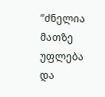“ძნელია მათზე უფლება
და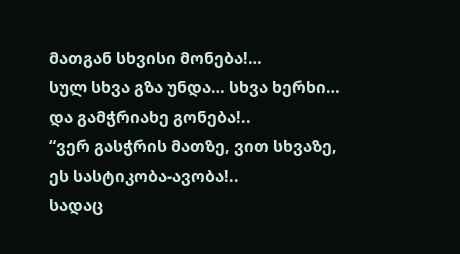მათგან სხვისი მონება!…
სულ სხვა გზა უნდა… სხვა ხერხი…
და გამჭრიახე გონება!..
“ვერ გასჭრის მათზე, ვით სხვაზე,
ეს სასტიკობა-ავობა!..
სადაც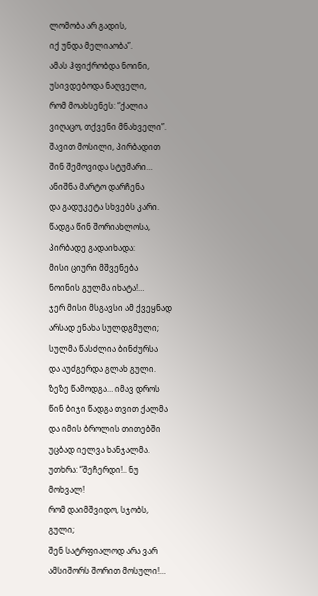ლომობა არ გადის,
იქ უნდა მელიაობა”.
ამას ჰფიქრობდა ნოინი,
უსივდებოდა ნაღველი,
რომ მოახსენეს: “ქალია
ვიღაცო, თქვენი მნახველი”.
შავით მოსილი, პირბადით
შინ შემოვიდა სტუმარი…
ანიშნა მარტო დარჩენა
და გადუკეტა სხვებს კარი.
წადგა წინ შორიახლოსა,
პირბადე გადაიხადა:
მისი ციური მშვენება
ნოინის გულმა იხატა!…
ჯერ მისი მსგავსი ამ ქვეყნად
არსად ენახა სულდგმული;
სულმა წასძლია ბინძურსა
და აუძგერდა გლახ გული.
ზეზე წამოდგა… იმავ დროს
წინ ბიჯი წადგა თვით ქალმა
და იმის ბროლის თითებში
უცბად იელვა ხანჯალმა.
უთხრა: “შეჩერდი!.. ნუ მოხვალ!
რომ დაიმშვიდო, სჯობს, გული;
შენ სატრფიალოდ არა ვარ
ამსიშორს შორით მოსული!…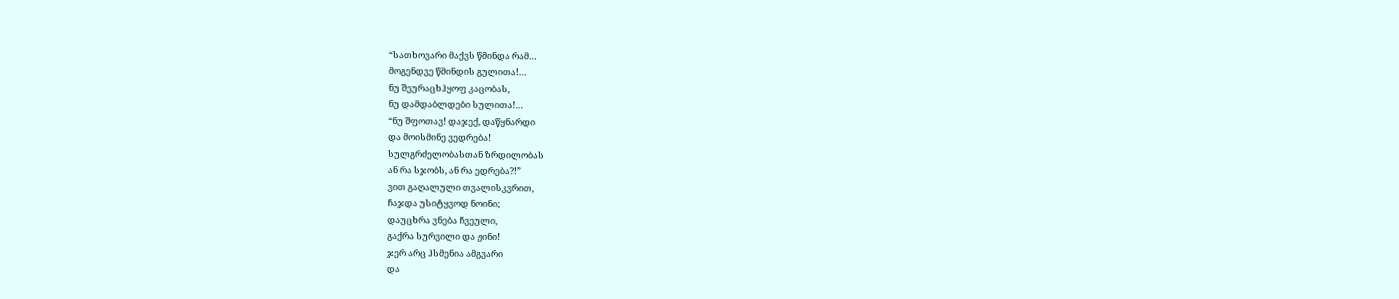“სათხოვარი მაქვს წმინდა რამ…
მოგენდვე წმინდის გულითა!…
ნუ შეურაცხჰყოფ კაცობას,
ნუ დამდაბლდები სულითა!…
“ნუ შფოთავ! დაჯექ, დაწყნარდი
და მოისმინე ვედრება!
სულგრძელობასთან ზრდილობას
ან რა სჯობს, ან რა ედრება?!”
ვით გაღალული თვალისკვრით,
ჩაჯდა უსიტყვოდ ნოინი;
დაუცხრა ვნება ჩვეული,
გაქრა სურვილი და ჟინი!
ჯერ არც ჰსმენია ამგვარი
და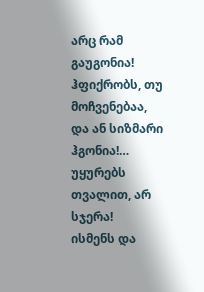არც რამ გაუგონია!
ჰფიქრობს, თუ მოჩვენებაა,
და ან სიზმარი ჰგონია!…
უყურებს თვალით, არ სჯერა!
ისმენს და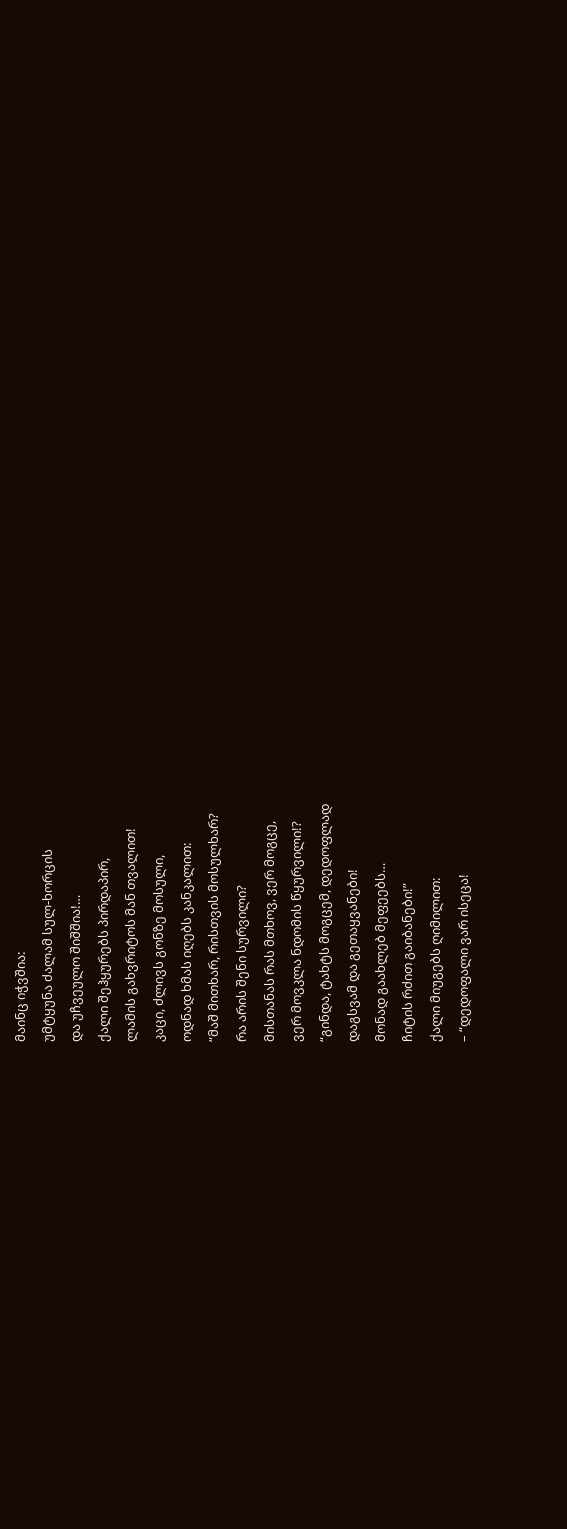მაინც იჭვშია:
უმტყუნა ძალამ სულ-ხორცის
და უჩვეულო შიშშია!…
ქალი შეჰყურებს პირდაპირ,
ლამის გახვრიტოს მან თვალით!
კაცი, ძლივს გონზე მოსული,
ოდნად ხმას იღებს კანკალით:
“მაშ მითხარ, რისთვის მოსულხარ?
რა არის შენი სურვილი?
მისთანას რას მთხოვ, ვერ მოგცე,
ვერ მოვკლა ნდომის წყურვილი!?
“გინდა, ტახტს მოგცემ, დედოფლად
დაგსვამ და გეთაყვანები!
მონად გაახლებ მეფეებს…
ჩიტის რძით გაიბანები!”
ქალი მიუგებს ღიმილით:
– “დედოფალი ვარ ისეცა!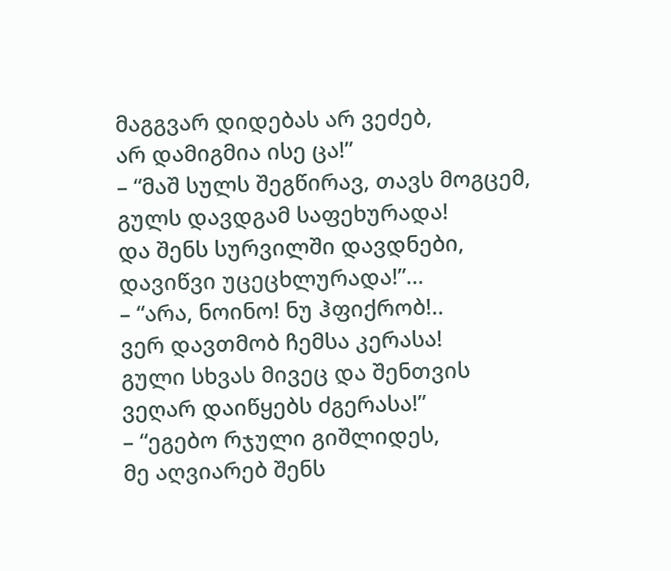მაგგვარ დიდებას არ ვეძებ,
არ დამიგმია ისე ცა!”
– “მაშ სულს შეგწირავ, თავს მოგცემ,
გულს დავდგამ საფეხურადა!
და შენს სურვილში დავდნები,
დავიწვი უცეცხლურადა!”…
– “არა, ნოინო! ნუ ჰფიქრობ!..
ვერ დავთმობ ჩემსა კერასა!
გული სხვას მივეც და შენთვის
ვეღარ დაიწყებს ძგერასა!”
– “ეგებო რჯული გიშლიდეს,
მე აღვიარებ შენს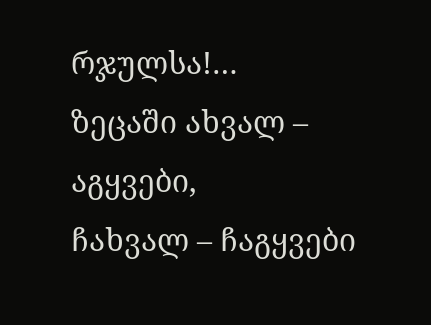რჯულსა!…
ზეცაში ახვალ – აგყვები,
ჩახვალ – ჩაგყვები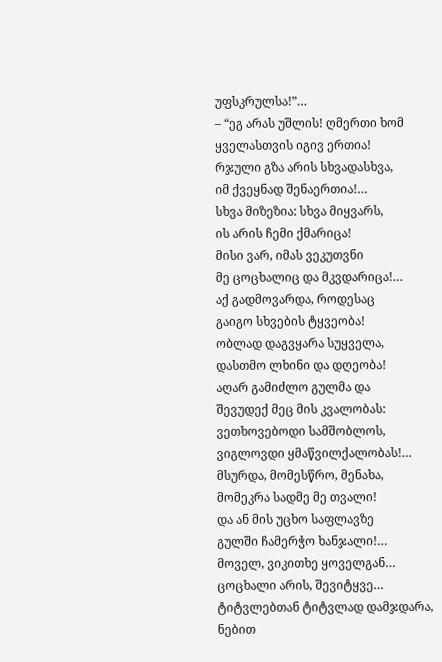უფსკრულსა!”…
– “ეგ არას უშლის! ღმერთი ხომ
ყველასთვის იგივ ერთია!
რჯული გზა არის სხვადასხვა,
იმ ქვეყნად შენაერთია!…
სხვა მიზეზია: სხვა მიყვარს,
ის არის ჩემი ქმარიცა!
მისი ვარ, იმას ვეკუთვნი
მე ცოცხალიც და მკვდარიცა!…
აქ გადმოვარდა, როდესაც
გაიგო სხვების ტყვეობა!
ობლად დაგვყარა სუყველა,
დასთმო ლხინი და დღეობა!
აღარ გამიძლო გულმა და
შევუდექ მეც მის კვალობას:
ვეთხოვებოდი სამშობლოს,
ვიგლოვდი ყმაწვილქალობას!…
მსურდა, მომესწრო, მენახა,
მომეკრა სადმე მე თვალი!
და ან მის უცხო საფლავზე
გულში ჩამერჭო ხანჯალი!…
მოველ, ვიკითხე ყოველგან…
ცოცხალი არის, შევიტყვე…
ტიტვლებთან ტიტვლად დამჯდარა,
ნებით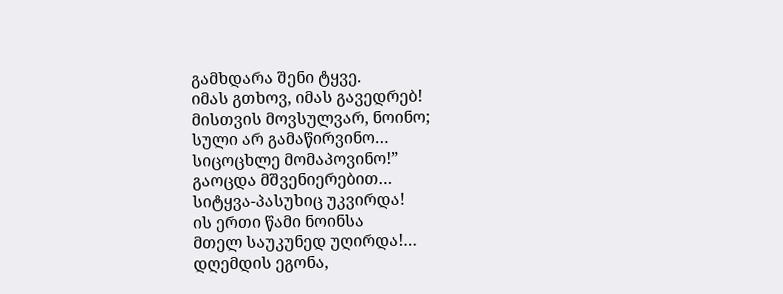გამხდარა შენი ტყვე.
იმას გთხოვ, იმას გავედრებ!
მისთვის მოვსულვარ, ნოინო;
სული არ გამაწირვინო…
სიცოცხლე მომაპოვინო!”
გაოცდა მშვენიერებით…
სიტყვა-პასუხიც უკვირდა!
ის ერთი წამი ნოინსა
მთელ საუკუნედ უღირდა!…
დღემდის ეგონა,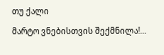თუ ქალი
მარტო ვნებისთვის შექმნილა!…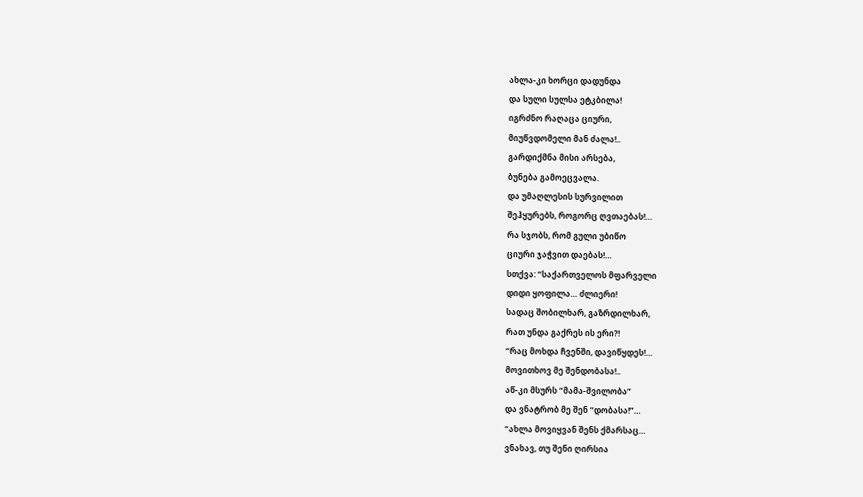ახლა-კი ხორცი დადუნდა
და სული სულსა ეტკბილა!
იგრძნო რაღაცა ციური,
მიუწვდომელი მან ძალა!..
გარდიქმნა მისი არსება,
ბუნება გამოეცვალა.
და უმაღლესის სურვილით
შეჰყურებს, როგორც ღვთაებას!…
რა სჯობს, რომ გული უბიწო
ციური ჯაჭვით დაებას!…
სთქვა: “საქართველოს მფარველი
დიდი ყოფილა… ძლიერი!
სადაც შობილხარ, გაზრდილხარ,
რათ უნდა გაქრეს ის ერი?!
“რაც მოხდა ჩვენში, დავიწყდეს!…
მოვითხოვ მე შენდობასა!..
აწ-კი მსურს “მამა-შვილობა”
და ვნატრობ მე შენ “დობასა!”…
“ახლა მოვიყვან შენს ქმარსაც…
ვნახავ, თუ შენი ღირსია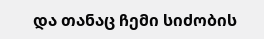და თანაც ჩემი სიძობის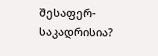შესაფერ-საკადრისია?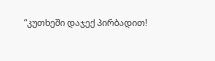“კუთხეში დაჯექ პირბადით!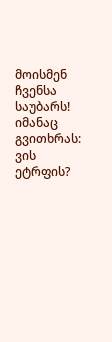მოისმენ ჩვენსა საუბარს!
იმანაც გვითხრას: ვის ეტრფის?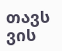თავს ვის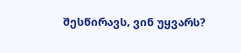შესწირავს, ვინ უყვარს?